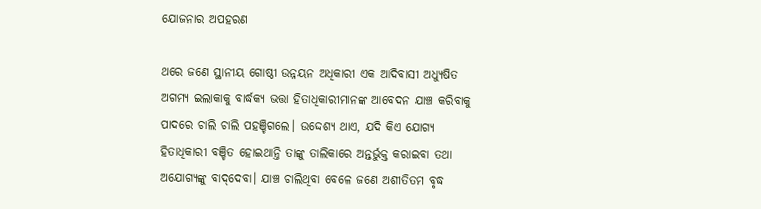ଯୋଜନାର ଅପହରଣ

ଥରେ ଜଣେ ସ୍ଥାନୀୟ ଗୋଷ୍ଠୀ ଉନ୍ନୟନ ଅଧିକାରୀ ଏକ ଆଦିବାସୀ ଅଧ୍ୟୁଷିତ ଅଗମ୍ୟ ଇଲାକାକୁ ବାର୍ଦ୍ଧକ୍ୟ ଭତ୍ତା ହିତାଧିକାରୀମାନଙ୍କ ଆବେଦନ ଯାଞ୍ଚ କରିବାକୁ ପାଦରେ ଚାଲି ଚାଲି ପହଞ୍ଚିଗଲେ। ଉଦ୍ଦେଶ୍ୟ ଥାଏ, ଯଦି କିଏ ଯୋଗ୍ୟ ହିତାଧିକାରୀ ବଞ୍ଚିତ ହୋଇଥାନ୍ତି ତାଙ୍କୁ ତାଲିକାରେ ଅନ୍ତର୍ଭୁକ୍ତ କରାଇବା ତଥା ଅଯୋଗ୍ୟଙ୍କୁ ବାଦ୍‌ଦେବା। ଯାଞ୍ଚ ଚାଲିଥିବା ବେଳେ ଜଣେ ଅଶୀତିତମ ବୃଦ୍ଧ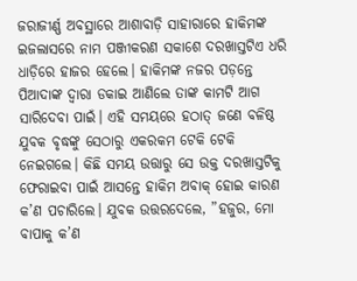ଜରାଜୀର୍ଣ୍ଣ ଅବସ୍ଥାରେ ଆଶାବାଡ଼ି ସାହାରାରେ ହାକିମଙ୍କ ଇଜଲାସରେ ନାମ ପଞ୍ଜୀକରଣ ସକାଶେ ଦରଖାସ୍ତଟିଏ ଧରି ଧାଡ଼ିରେ ହାଜର ହେଲେ। ହାକିମଙ୍କ ନଜର ପଡ଼ନ୍ତେ ପିଆଦାଙ୍କ ଦ୍ୱାରା ଡକାଇ ଆଣିଲେ ତାଙ୍କ କାମଟି ଆଗ ସାରିଦେବା ପାଇଁ। ଏହି ସମୟରେ ହଠାତ୍‌ ଜଣେ ବଳିଷ୍ଠ ଯୁବକ ବୃଦ୍ଧଙ୍କୁ ସେଠାରୁ ଏକରକମ ଟେକି ଟେକି ନେଇଗଲେ। କିଛି ସମୟ ଉତ୍ତାରୁ ସେ ଉକ୍ତ ଦରଖାସ୍ତଟିକୁ ଫେରାଇବା ପାଇଁ ଆସନ୍ତେ ହାକିମ ଅବାକ୍‌ ହୋଇ କାରଣ କ’ଣ ପଚାରିଲେ। ଯୁବକ ଉତ୍ତରଦେଲେ, ”ହଜୁର, ମୋ ବାପାକୁ କ’ଣ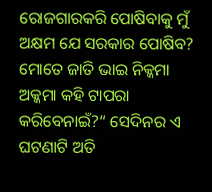ରୋଜଗାରକରି ପୋଷିବାକୁ ମୁଁ ଅକ୍ଷମ ଯେ ସରକାର ପୋଷିବ? ମୋତେ ଜାତି ଭାଇ ନିକ୍କମା ଅକ୍କମା କହି ଟାପରା କରିବେନାଇଁ?“ ସେଦିନର ଏ ଘଟଣାଟି ଅତି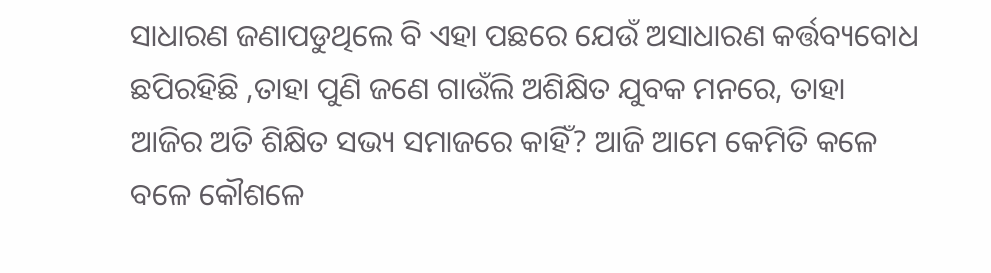ସାଧାରଣ ଜଣାପଡୁଥିଲେ ବି ଏହା ପଛରେ ଯେଉଁ ଅସାଧାରଣ କର୍ତ୍ତବ୍ୟବୋଧ ଛପିରହିଛି ,ତାହା ପୁଣି ଜଣେ ଗାଉଁଲି ଅଶିକ୍ଷିତ ଯୁବକ ମନରେ, ତାହା ଆଜିର ଅତି ଶିକ୍ଷିତ ସଭ୍ୟ ସମାଜରେ କାହିଁ? ଆଜି ଆମେ କେମିତି କଳେ ବଳେ କୌଶଳେ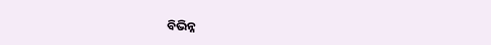ବିଭିନ୍ନ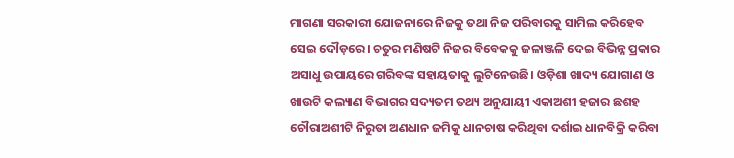ମାଗଣା ସରକାରୀ ଯୋଜନାରେ ନିଜକୁ ତଥା ନିଜ ପରିବାରକୁ ସାମିଲ କରିହେବ ସେଇ ଦୌଡ଼ରେ। ଚତୁର ମଣିଷଟି ନିଜର ବିବେକକୁ ଜଳାଞ୍ଜଳି ଦେଇ ବିଭିନ୍ନ ପ୍ରକାର ଅସାଧୁ ଉପାୟରେ ଗରିବଙ୍କ ସହାୟତାକୁ ଲୁଟିନେଉଛି। ଓଡ଼ିଶା ଖାଦ୍ୟ ଯୋଗାଣ ଓ ଖାଉଟି କଲ୍ୟାଣ ବିଭାଗର ସଦ୍ୟତମ ତଥ୍ୟ ଅନୁଯାୟୀ ଏକାଅଶୀ ହଜାର ଛଶହ ଚୌରାଅଶୀଟି ନିରୁତା ଅଣଧାନ ଜମିକୁ ଧାନଚାଷ କରିଥିବା ଦର୍ଶାଇ ଧାନବିକ୍ରି କରିବା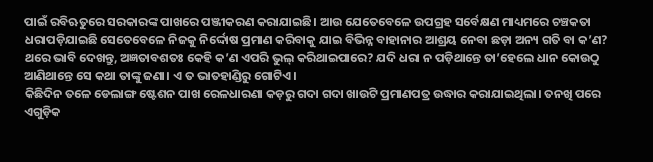ପାଇଁ ରବିଋତୁରେ ସରକାରଙ୍କ ପାଖରେ ପଞ୍ଜୀକରଣ କରାଯାଇଛି। ଆଉ ଯେତେବେଳେ ଉପଗ୍ରହ ସର୍ବେକ୍ଷଣ ମାଧ୍ୟମରେ ଚଞ୍ଚକତା ଧରାପଡ଼ିଯାଇଛି ସେତେବେଳେ ନିଜକୁ ନିର୍ଦ୍ଦୋଷ ପ୍ରମାଣ କରିବାକୁ ଯାଇ ବିଭିନ୍ନ ବାହାନାର ଆଶ୍ରୟ ନେବା ଛଡ଼ା ଅନ୍ୟ ଗତି ବା କ’ଣ? ଥରେ ଭାବି ଦେଖନ୍ତୁ, ଅଜ୍ଞତାବଶତଃ କେହି କ’ଣ ଏପରି ଭୁଲ୍‌ କରିଥାଇପାରେ? ଯଦି ଧରା ନ ପଡ଼ିଥାନ୍ତେ ତା’ହେଲେ ଧାନ କୋଉଠୁ ଆଣିଥାନ୍ତେ ସେ କଥା ତାଙ୍କୁ ଜଣା। ଏ ତ ଭାତହାଣ୍ଡିରୁ ଗୋଟିଏ।
କିଛିଦିନ ତଳେ ଡେଲାଙ୍ଗ ଷ୍ଟେଶନ ପାଖ ରେଳଧାରଣା କଡ଼ରୁ ଗଦା ଗଦା ଖାଉଟି ପ୍ରମାଣପତ୍ର ଉଦ୍ଧାର କରାଯାଇଥିଲା। ତନଖି ପରେ ଏଗୁଡ଼ିକ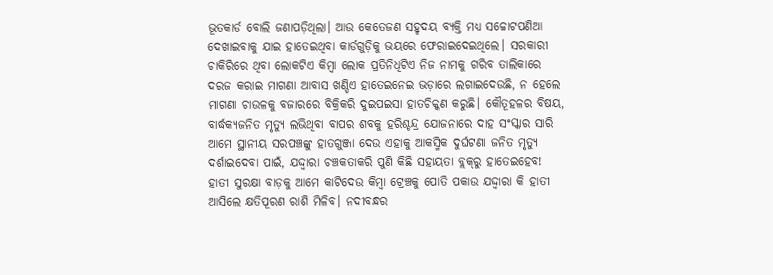ଭୂତକାର୍ଡ ବୋଲି ଜଣାପଡ଼ିଥିଲା। ଆଉ କେତେଜଣ ସହୃଦୟ ବ୍ୟକ୍ତି ମଧ୍ୟ ସଚ୍ଚୋଟପଣିଆ ଦେଖାଇବାକୁ ଯାଇ ହାତେଇଥିବା କାର୍ଡଗୁଡ଼ିକୁ ଭୟରେ ଫେରାଇଦେଇଥିଲେ। ସରକାରୀ ଚାକିରିରେ ଥିବା ଲୋକଟିଏ କିମ୍ବା ଲୋକ ପ୍ରତିନିଧିଟିଏ ନିଜ ନାମକୁ ଗରିବ ତାଲିକାରେ ଦରଜ କରାଇ ମାଗଣା ଆବାସ ଖଣ୍ଡିଏ ହାତେଇନେଇ ଭଡ଼ାରେ ଲଗାଇଦେଉଛି, ନ ହେଲେ ମାଗଣା ଚାଉଳକୁ ବଜାରରେ ବିକ୍ରିକରି ଦୁଇପଇସା ହାତଚିକ୍କଣ କରୁଛି। କୌତୂହଳର ବିଷୟ, ବାର୍ଦ୍ଧକ୍ୟଜନିତ ମୃତ୍ୟୁ ଲଭିଥିବା ବାପର ଶବକୁ ହରିଶ୍ଚନ୍ଦ୍ର ଯୋଜନାରେ ଦାହ ସଂସ୍କାର ସାରି ଆମେ ସ୍ଥାନୀୟ ସରପଞ୍ଚଙ୍କୁ ହାତଗୁଞ୍ଜା ଦେଉ ଏହାକୁ ଆକସ୍ମିକ ଦୁର୍ଘଟଣା ଜନିତ ମୃତ୍ୟୁ ଦର୍ଶାଇଦେବା ପାଇଁ, ଯଦ୍ଦ୍ବାରା ଚଞ୍ଚକତାକରି ପୁଣି କିଛି ସହାୟତା ବ୍ଲକ୍‌ରୁ ହାତେଇହେବ! ହାତୀ ସୁରକ୍ଷା ବାଡ଼କୁ ଆମେ କାଟିଦେଉ କିମ୍ବା ଟ୍ରେଞ୍ଚକୁ ପୋତି ପକାଉ ଯଦ୍ଦ୍ବାରା କି ହାତୀ ଆସିଲେ କ୍ଷତିପୂରଣ ରାଶି ମିଳିବ। ନଦୀବନ୍ଧର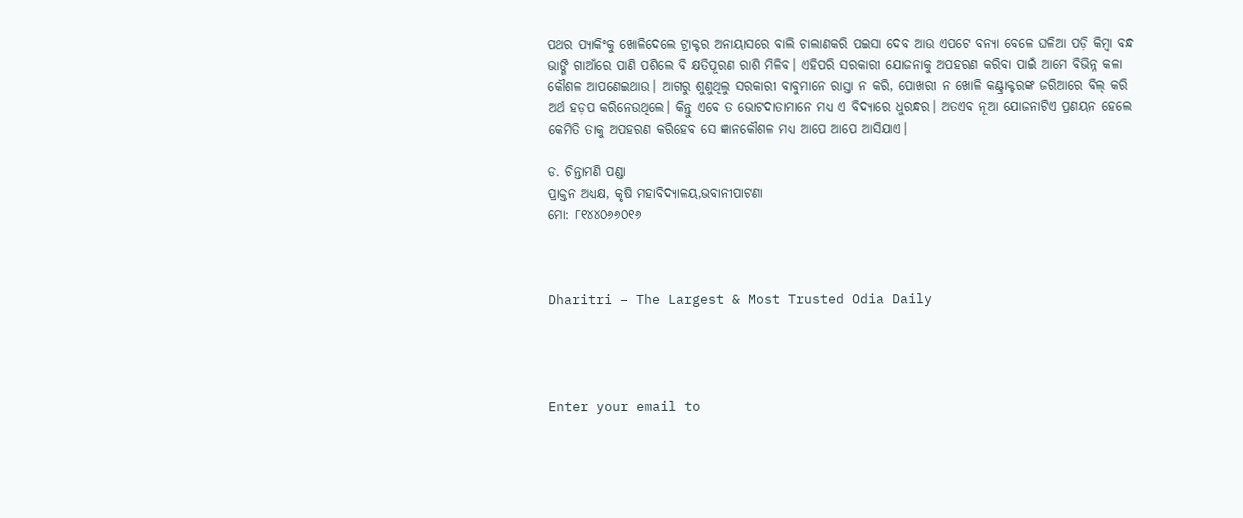ପଥର ପ୍ୟାକିଂକୁ ଖୋଳିଦେଲେ ଟ୍ରାକ୍ଟର ଅନାୟାସରେ ବାଲି ଚାଲାଣକରି ପଇସା ଦେବ ଆଉ ଏପଟେ ବନ୍ୟା ବେଳେ ଘଳିଆ ପଡ଼ି କିମ୍ବା ବନ୍ଧ ଭାଙ୍ଗି ଗାଆଁରେ ପାଣି ପଶିଲେ ବି କ୍ଷତିପୂରଣ ରାଶି ମିଳିବ। ଏହିପରି ସରକାରୀ ଯୋଜନାକୁ ଅପହରଣ କରିବା ପାଇଁ ଆମେ ବିଭିନ୍ନ କଳା କୌଶଳ ଆପଣେଇଥାଉ। ଆଗରୁ ଶୁଣୁଥିଲୁ ସରକାରୀ ବାବୁମାନେ ରାସ୍ତା ନ କରି, ପୋଖରୀ ନ ଖୋଳି କଣ୍ଟ୍ରାକ୍ଟରଙ୍କ ଜରିଆରେ ବିଲ୍‌ କରି ଅର୍ଥ ହଡ଼ପ କରିନେଉଥିଲେ। କିନ୍ତୁ ଏବେ ତ ଭୋଟଦାତାମାନେ ମଧ୍ୟ ଏ ବିଦ୍ୟାରେ ଧୁରନ୍ଧର। ଅତଏବ ନୂଆ ଯୋଜନାଟିଏ ପ୍ରଣୟନ ହେଲେ କେମିତି ତାକୁ ଅପହରଣ କରିହେବ ସେ ଜ୍ଞାନକୌଶଳ ମଧ୍ୟ ଆପେ ଆପେ ଆସିଯାଏ।

ଡ. ଚିନ୍ତାମଣି ପଣ୍ଡା
ପ୍ରାକ୍ତନ ଅଧ୍ୟକ୍ଷ, କୃଷି ମହାବିଦ୍ୟାଳୟ,ଭବାନୀପାଟଣା
ମୋ: ୮୧୪୪୦୬୬୦୧୬



Dharitri – The Largest & Most Trusted Odia Daily




Enter your email to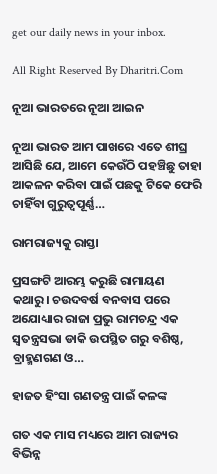get our daily news in your inbox.

All Right Reserved By Dharitri.Com

ନୂଆ ଭାରତରେ ନୂଆ ଆଇନ

ନୂଆ ଭାରତ ଆମ ପାଖରେ ଏତେ ଶୀଘ୍ର ଆସିଛି ଯେ, ଆମେ କେଉଁଠି ପହଞ୍ଚିଛୁ ତାହା ଆକଳନ କରିବା ପାଇଁ ପଛକୁ ଟିକେ ଫେରି ଚାହିଁବା ଗୁରୁତ୍ୱପୂର୍ଣ୍ଣ…

ରାମରାଜ୍ୟକୁ ରାସ୍ତା

ପ୍ରସଙ୍ଗଟି ଆରମ୍ଭ କରୁଛି ରାମାୟଣ କଥାରୁ। ଚଉଦବର୍ଷ ବନବାସ ପରେ ଅଯୋଧ୍ୟାର ରାଜା ପ୍ରଭୁ ରାମଚନ୍ଦ୍ର ଏକ ସ୍ବତନ୍ତ୍ରସଭା ଡାକି ଉପସ୍ଥିତ ଗରୁ ବଶିଷ୍ଠ, ବ୍ରାହ୍ମଣଗଣ ଓ…

ହାଜତ ହିଂସା ଗଣତନ୍ତ୍ର ପାଇଁ କଳଙ୍କ

ଗତ ଏକ ମାସ ମଧ୍ୟରେ ଆମ ରାଜ୍ୟର ବିଭିନ୍ନ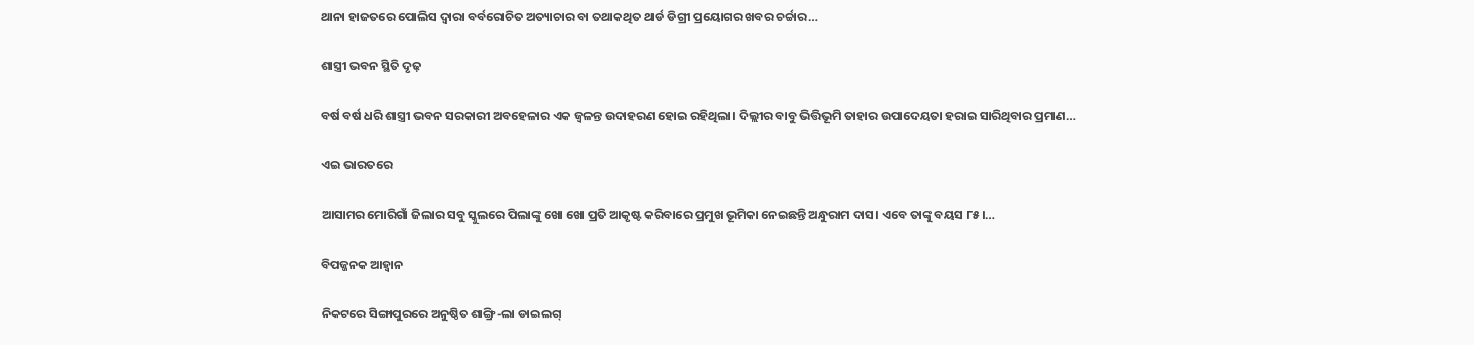ଥାନା ହାଜତରେ ପୋଲିସ ଦ୍ୱାରା ବର୍ବରୋଚିତ ଅତ୍ୟାଚାର ବା ତଥାକଥିତ ଥାର୍ଡ ଡିଗ୍ରୀ ପ୍ରୟୋଗର ଖବର ଚର୍ଚ୍ଚାର…

ଶାସ୍ତ୍ରୀ ଭବନ ସ୍ଥିତି ଦୃଢ଼

ବର୍ଷ ବର୍ଷ ଧରି ଶାସ୍ତ୍ରୀ ଭବନ ସରକାରୀ ଅବହେଳାର ଏକ ଜ୍ୱଳନ୍ତ ଉଦାହରଣ ହୋଇ ରହିଥିଲା। ଦିଲ୍ଲୀର ବାବୁ ଭିତ୍ତିଭୂମି ତାହାର ଉପାଦେୟତା ହରାଇ ସାରିଥିବାର ପ୍ରମାଣ…

ଏଇ ଭାରତରେ

ଆସାମର ମୋରିଗାଁ ଜିଲାର ସବୁ ସ୍କୁଲରେ ପିଲାଙ୍କୁ ଖୋ ଖୋ ପ୍ରତି ଆକୃଷ୍ଟ କରିବାରେ ପ୍ରମୁଖ ଭୂମିକା ନେଇଛନ୍ତି ଅନ୍ଧୁରାମ ଦାସ। ଏବେ ତାଙ୍କୁ ବୟସ ୮୫।…

ବିପଜ୍ଜନକ ଆହ୍ବାନ

ନିକଟରେ ସିଙ୍ଗାପୁରରେ ଅନୁଷ୍ଠିତ ଶାଙ୍ଗ୍ରି-ଲା ଡାଇଲଗ୍‌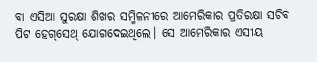ବା ଏସିଆ ସୁରକ୍ଷା ଶିଖର ସମ୍ମିଳନୀରେ ଆମେରିକାର ପ୍ରତିରକ୍ଷା ସଚିବ ପିଟ ହେଗ୍‌ସେଥ୍‌ ଯୋଗଦେଇଥିଲେ। ସେ ଆମେରିକାର ଏସୀୟ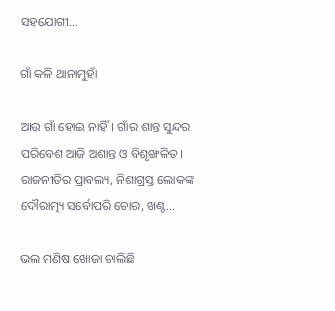ସହଯୋଗୀ…

ଗାଁ କଳି ଥାନାମୁହାଁ

ଆଉ ଗାଁ ହୋଇ ନାହିଁ। ଗାଁର ଶାନ୍ତ ସୁନ୍ଦର ପରିବେଶ ଆଜି ଅଶାନ୍ତ ଓ ବିଶୃଙ୍ଖଳିତ। ରାଜନୀତିର ପ୍ରାବଲ୍ୟ, ନିଶାଗ୍ରସ୍ତ ଲୋକଙ୍କ ଦୌରାତ୍ମ୍ୟ ସର୍ବୋପରି ଚୋର, ଖଣ୍ଟ…

ଭଲ ମଣିଷ ଖୋଜା ଚାଲିଛି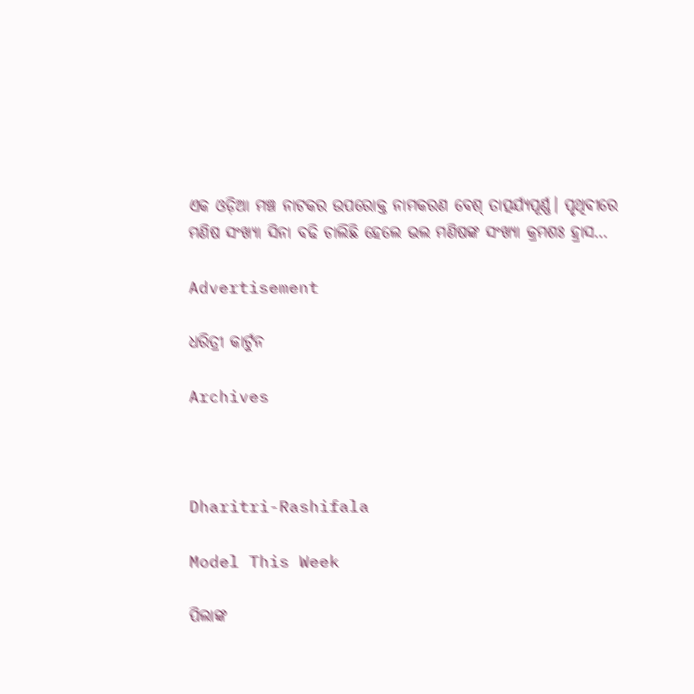ଏକ ଓଡ଼ିଆ ମଞ୍ଚ ନାଟକର ଉପରୋକ୍ତ ନାମକରଣ ବେଶ୍‌ ତାତ୍ପର୍ଯ୍ୟପୂର୍ଣ୍ଣ। ପୃଥିବୀରେ ମଣିଷ ସଂଖ୍ୟା ସିନା ବଢି ଚାଲିଛି ହେଲେ ଭଲ ମଣିଷଙ୍କ ସଂଖ୍ୟା କ୍ରମଶଃ ହ୍ରାସ…

Advertisement

ଧରିତ୍ରୀ କାର୍ଟୁନ

Archives



Dharitri-Rashifala

Model This Week

ପିଲାଙ୍କ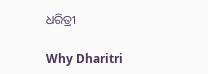ଧରିତ୍ରୀ

Why Dharitri